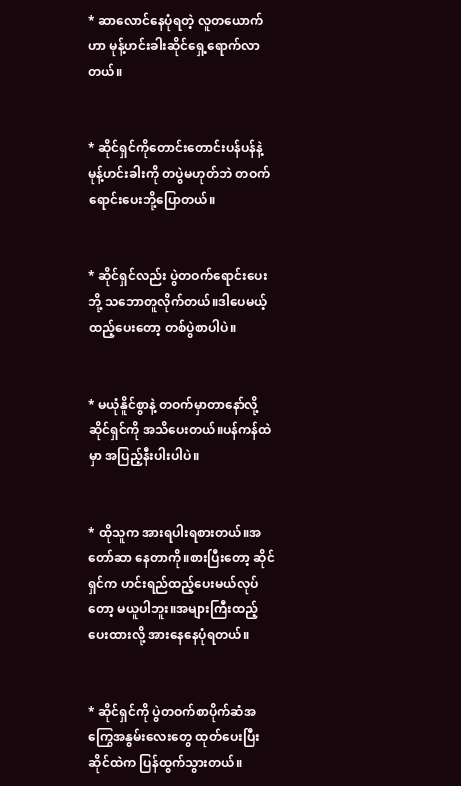* ဆာလောင်နေပုံရတဲ့ လူတယောက်ဟာ မုန့်ဟင်းခါးဆိုင်ရှေ့ရောက်လာတယ်။


* ဆိုင်ရှင်ကိုတောင်းတောင်းပန်ပန်နဲ့ မုန့်ဟင်းခါးကို တပွဲမဟုတ်ဘဲ တဝက်ရောင်းပေးဘို့ပြောတယ်။


* ဆိုင်ရှင်လည်း ပွဲတဝက်ရောင်းပေးဘို့ သဘောတူလိုက်တယ်။ဒါပေမယ့် ထည့်ပေးတော့ တစ်ပွဲစာပါပဲ။


* မယုံနိူင်စွာနဲ့ တဝက်မှာတာနော်လို့ဆိုင်ရှင်ကို အသိပေးတယ်။ပန်ကန်ထဲမှာ အပြည့်နီးပါးပါပဲ။


* ထိုသူက အားရပါးရစားတယ်။အတော်ဆာ နေတာကို။စားပြီးတော့ ဆိုင်ရှင်က ဟင်းရည်ထည့်ပေးမယ်လုပ်တော့ မယူပါဘူး။အများကြီးထည့်ပေးထားလို့ အားနေနေပုံရတယ်။


* ဆိုင်ရှင်ကို ပွဲတဝက်စာပိုက်ဆံအကြွေအနွမ်းလေးတွေ ထုတ်ပေးပြီး ဆိုင်ထဲက ပြန်ထွက်သွားတယ်။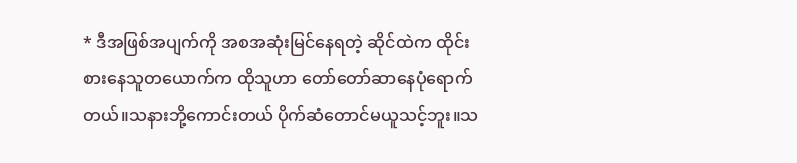* ဒီအဖြစ်အပျက်ကို အစအဆုံးမြင်နေရတဲ့ ဆိုင်ထဲက ထိုင်းစားနေသူတယောက်က ထိုသူဟာ တော်တော်ဆာနေပုံရောက်တယ်။သနားဘို့ကောင်းတယ် ပိုက်ဆံတောင်မယူသင့်ဘူး။သ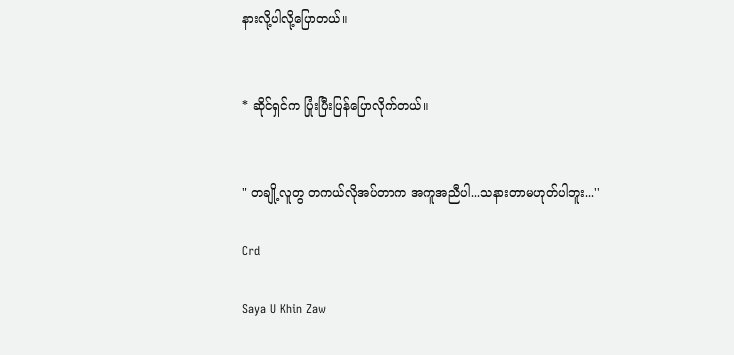နားလို့ပါလို့ပြောတယ်။


* ဆိုင်ရှင်က ပြုံးပြီးပြန်ပြောလိုက်တယ်။


" တချို့လူတွ တကယ်လိုအပ်တာက အကူအညီပါ...သနားတာမဟုတ်ပါဘူး...''

Crd

Saya U Khin Zaw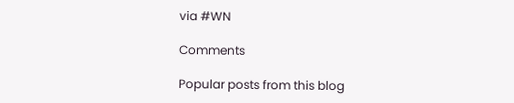via #WN

Comments

Popular posts from this blog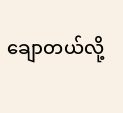ချောတယ်လို့